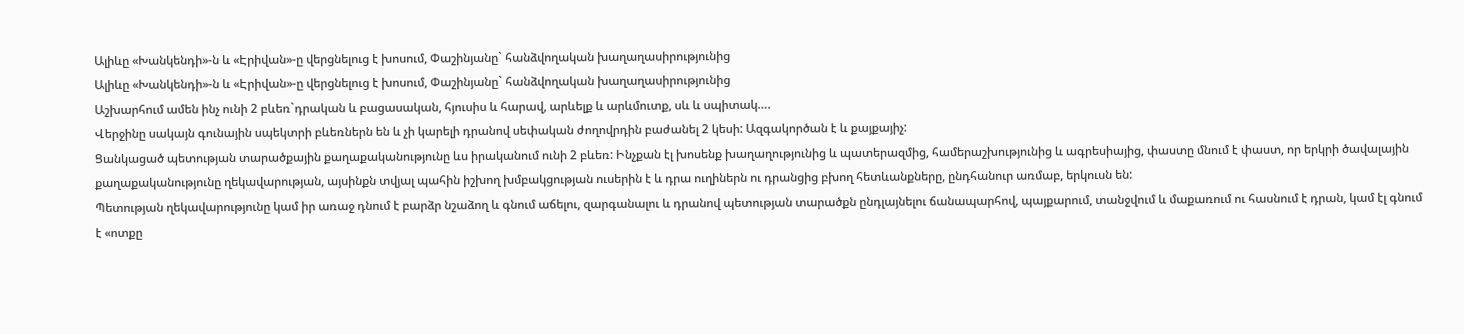Ալիևը «Խանկենդի»-ն և «Էրիվան»-ը վերցնելուց է խոսում, Փաշինյանը` հանձվողական խաղաղասիրությունից
Ալիևը «Խանկենդի»-ն և «Էրիվան»-ը վերցնելուց է խոսում, Փաշինյանը` հանձվողական խաղաղասիրությունից
Աշխարհում ամեն ինչ ունի 2 բևեռ`դրական և բացասական, հյուսիս և հարավ, արևելք և արևմուտք, սև և սպիտակ….
Վերջինը սակայն գունային սպեկտրի բևեռներն են և չի կարելի դրանով սեփական ժողովրդին բաժանել 2 կեսի: Ազգակործան է և քայքայիչ:
Ցանկացած պետության տարածքային քաղաքականությունը ևս իրականում ունի 2 բևեռ: Ինչքան էլ խոսենք խաղաղությունից և պատերազմից, համերաշխությունից և ագրեսիայից, փաստը մնում է փաստ, որ երկրի ծավալային քաղաքականությունը ղեկավարության, այսինքն տվյալ պահին իշխող խմբակցության ուսերին է և դրա ուղիներն ու դրանցից բխող հետևանքները, ընդհանուր առմաբ, երկուսն են:
Պետության ղեկավարությունը կամ իր առաջ դնում է բարձր նշաձող և գնում աճելու, զարգանալու և դրանով պետության տարածքն ընդլայնելու ճանապարհով, պայքարում, տանջվում և մաքառում ու հասնում է դրան, կամ էլ գնում է «ոտքը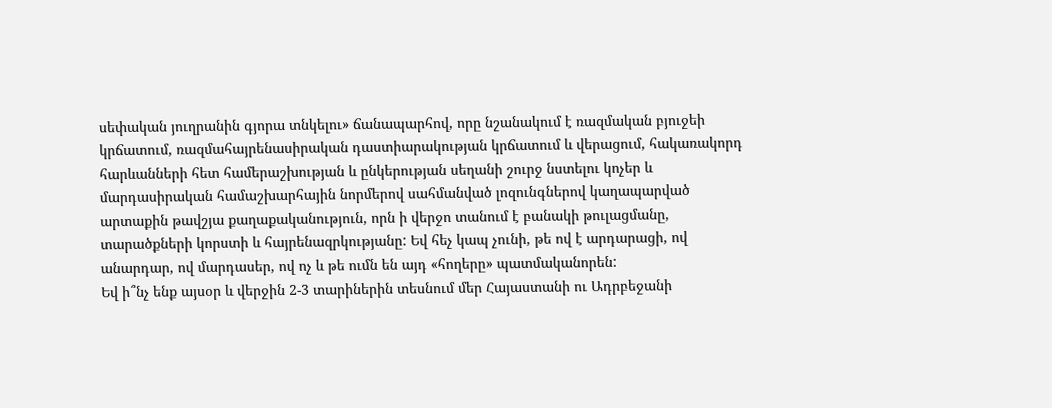սեփական յուղրանին գյորա տնկելու» ճանապարհով, որը նշանակում է ռազմական բյուջեի կրճատում, ռազմահայրենասիրական դաստիարակության կրճատում և վերացում, հակառակորդ հարևանների հետ համերաշխության և ընկերության սեղանի շուրջ նստելու կոչեր և մարդասիրական համաշխարհային նորմերով սահմանված լոզունգներով կաղապարված արտաքին թավշյա քաղաքականություն, որն ի վերջո տանում է բանակի թուլացմանը, տարածքների կորստի և հայրենազրկությանը: Եվ հեչ կապ չունի, թե ով է արդարացի, ով անարդար, ով մարդասեր, ով ոչ և թե ումն են այդ «հողերը» պատմականորեն:
Եվ ի՞նչ ենք այսօր և վերջին 2-3 տարիներին տեսնում մեր Հայաստանի ու Ադրբեջանի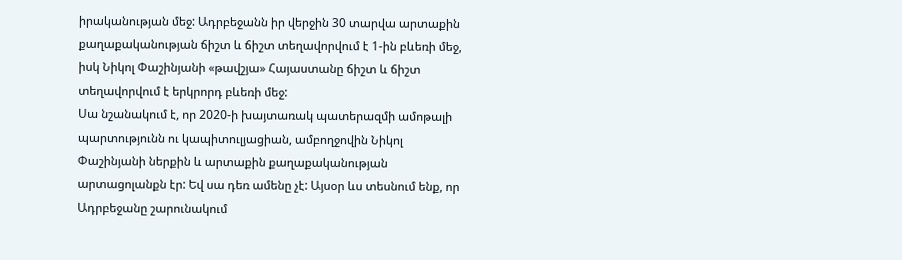իրականության մեջ: Ադրբեջանն իր վերջին 30 տարվա արտաքին քաղաքականության ճիշտ և ճիշտ տեղավորվում է 1-ին բևեռի մեջ, իսկ Նիկոլ Փաշինյանի «թավշյա» Հայաստանը ճիշտ և ճիշտ տեղավորվում է երկրորդ բևեռի մեջ:
Սա նշանակում է, որ 2020-ի խայտառակ պատերազմի ամոթալի պարտությունն ու կապիտուլյացիան, ամբողջովին Նիկոլ Փաշինյանի ներքին և արտաքին քաղաքականության արտացոլանքն էր: Եվ սա դեռ ամենը չէ: Այսօր ևս տեսնում ենք, որ Ադրբեջանը շարունակում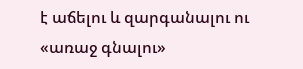է աճելու և զարգանալու ու «առաջ գնալու»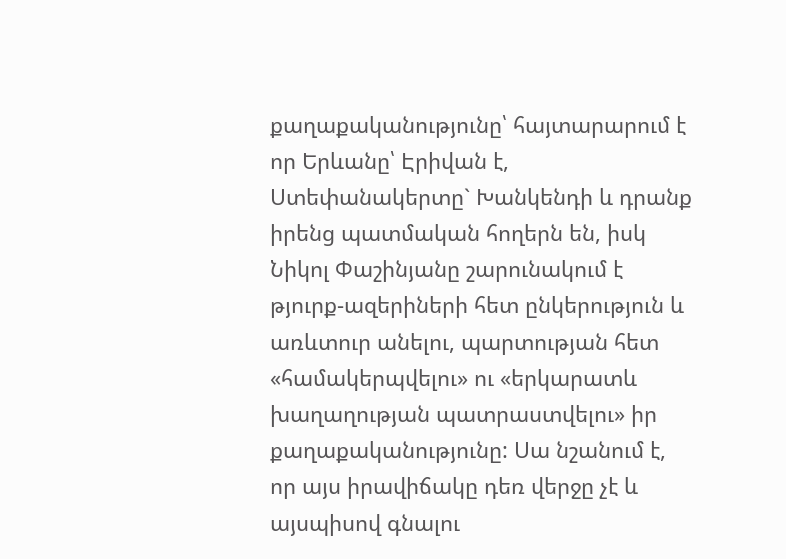քաղաքականությունը՝ հայտարարում է որ Երևանը՝ Էրիվան է, Ստեփանակերտը` Խանկենդի և դրանք իրենց պատմական հողերն են, իսկ Նիկոլ Փաշինյանը շարունակում է թյուրք-ազերիների հետ ընկերություն և առևտուր անելու, պարտության հետ «համակերպվելու» ու «երկարատև խաղաղության պատրաստվելու» իր քաղաքականությունը: Սա նշանում է, որ այս իրավիճակը դեռ վերջը չէ և այսպիսով գնալու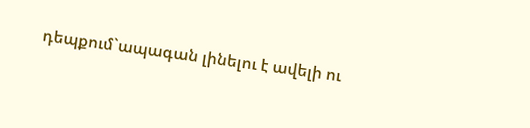դեպքում`ապագան լինելու է ավելի ու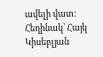ավելի վատ:
Հեղինակ՝ Հայկ Կիսեբլյան